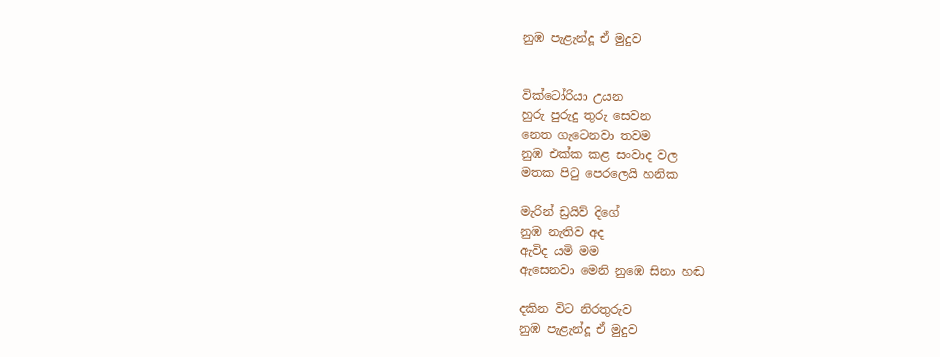නුඹ පැළැන්දූ ඒ මුදුව


වික්ටෝරියා උයන
හුරු පුරුදු තුරු සෙවන
නෙත ගැටෙනවා තවම
නුඹ එක්ක කළ සංවාද වල
මතක පිටු පෙරලෙයි හනික

මැරින් ඩ්‍රයිව් දිගේ
නුඹ නැතිව අද
ඇවිද යමි මම
ඇසෙනවා මෙනි නුඹෙ සිනා හඬ

දකින විට නිරතුරුව
නුඹ පැළැන්දූ ඒ මුදුව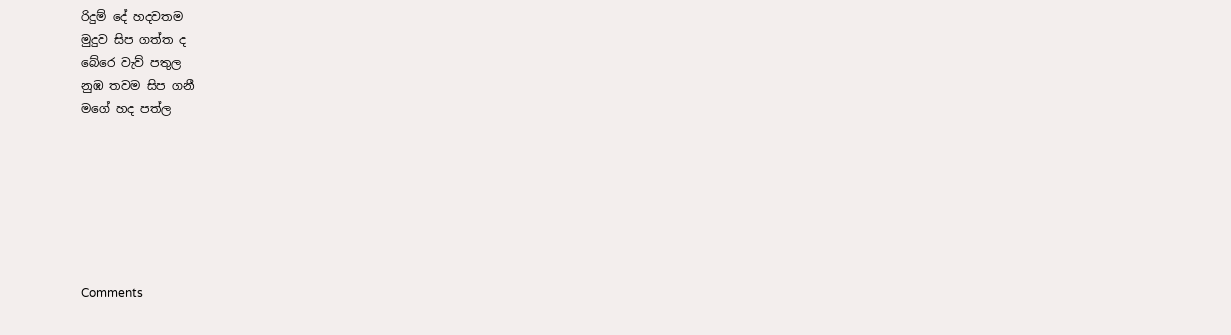රිදුම් දේ හදවතම
මුදුව සිප ගත්ත ද
බේරෙ වැව් පතුල
නුඹ තවම සිප ගනී
මගේ හද පත්ල







Comments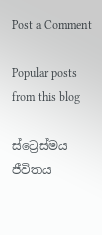Post a Comment

Popular posts from this blog

ස්ට්‍රෙස්මය ජීවිතය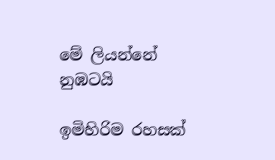මේ ලියන්නේ නුඹටයි

ඉමිහිරිම රහසක්